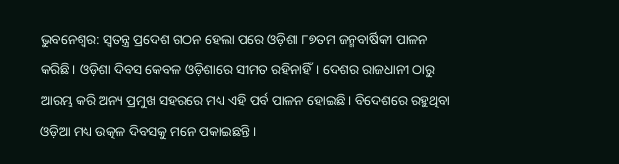ଭୁବନେଶ୍ବର: ସ୍ବତନ୍ତ୍ର ପ୍ରଦେଶ ଗଠନ ହେଲା ପରେ ଓଡ଼ିଶା ୮୭ତମ ଜନ୍ମବାର୍ଷିକୀ ପାଳନ କରିଛି। ଓଡ଼ିଶା ଦିବସ କେବଳ ଓଡ଼ିଶାରେ ସୀମତ ରହିନାହିଁ। ଦେଶର ରାଜଧାନୀ ଠାରୁ ଆରମ୍ଭ କରି ଅନ୍ୟ ପ୍ରମୁଖ ସହରରେ ମଧ୍ୟ ଏହି ପର୍ବ ପାଳନ ହୋଇଛି। ବିଦେଶରେ ରହୁଥିବା ଓଡ଼ିଆ ମଧ୍ୟ ଉତ୍କଳ ଦିବସକୁ ମନେ ପକାଇଛନ୍ତି।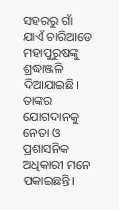ସହରରୁ ଗାଁ ଯାଏଁ ଚାରିଆଡେ ମହାପୁରୁଷଙ୍କୁ ଶ୍ରଦ୍ଧାଞ୍ଜଳି ଦିଆଯାଇଛି। ତାଙ୍କର ଯୋଗଦାନକୁ ନେତା ଓ ପ୍ରଶାସନିକ ଅଧିକାରୀ ମନେ ପକାଇଛନ୍ତି।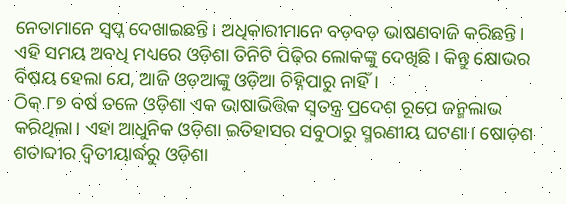ନେତାମାନେ ସ୍ବପ୍ନ ଦେଖାଇଛନ୍ତି। ଅଧିକାରୀମାନେ ବଡ଼ବଡ଼ ଭାଷଣବାଜି କରିଛନ୍ତି। ଏହି ସମୟ ଅବଧି ମଧ୍ୟରେ ଓଡ଼ିଶା ତିନିଟି ପିଢ଼ିର ଲୋକଙ୍କୁ ଦେଖିଛି। କିନ୍ତୁ କ୍ଷୋଭର ବିଷୟ ହେଲା ଯେ, ଆଜି ଓଡ଼ଆଙ୍କୁ ଓଡ଼ିଆ ଚିହ୍ନିପାରୁ ନାହିଁ।
ଠିକ୍ ୮୭ ବର୍ଷ ତଳେ ଓଡ଼ିଶା ଏକ ଭାଷାଭିତ୍ତିକ ସ୍ବତନ୍ତ୍ର ପ୍ରଦେଶ ରୂପେ ଜନ୍ମଲାଭ କରିଥିଲା। ଏହା ଆଧୁନିକ ଓଡ଼ିଶା ଇତିହାସର ସବୁଠାରୁ ସ୍ମରଣୀୟ ଘଟଣା। ଷୋଡ଼ଶ ଶତାବ୍ଦୀର ଦ୍ବିତୀୟାର୍ଦ୍ଧରୁ ଓଡ଼ିଶା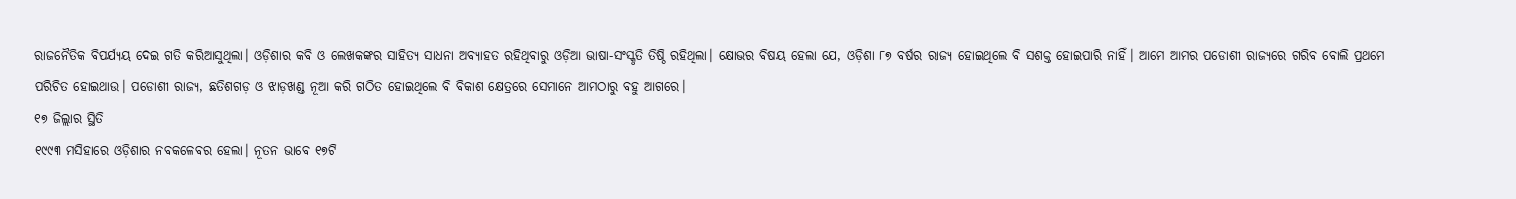ରାଜନୈତିକ ବିପର୍ଯ୍ୟୟ ଦେଇ ଗତି କରିଆସୁଥିଲା। ଓଡ଼ିଶାର କବି ଓ ଲେଖକଙ୍କର ସାହିତ୍ୟ ସାଧନା ଅବ୍ୟାହତ ରହିଥିବାରୁ ଓଡ଼ିଆ ଭାଷା-ସଂସ୍କୃତି ତିଷ୍ଠି ରହିଥିଲା। କ୍ଷୋଭର ବିଷୟ ହେଲା ଯେ, ଓଡ଼ିଶା ୮୭ ବର୍ଷର ରାଜ୍ୟ ହୋଇଥିଲେ ବି ସଶକ୍ତ ହୋଇପାରି ନାହିଁ। ଆମେ ଆମର ପଡୋଶୀ ରାଜ୍ୟରେ ଗରିବ ବୋଲି ପ୍ରଥମେ ପରିଚିତ ହୋଇଥାଉ। ପଡୋଶୀ ରାଜ୍ୟ, ଛତିଶଗଡ଼ ଓ ଝାଡ଼ଖଣ୍ଡ ନୂଆ କରି ଗଠିତ ହୋଇଥିଲେ ବି ବିକାଶ କ୍ଷେତ୍ରରେ ସେମାନେ ଆମଠାରୁ ବହୁ ଆଗରେ।
୧୭ ଜିଲ୍ଲାର ସ୍ଥିତି
୧୯୯୩ ମସିହାରେ ଓଡ଼ିଶାର ନବକଳେବର ହେଲା। ନୂତନ ଭାବେ ୧୭ଟି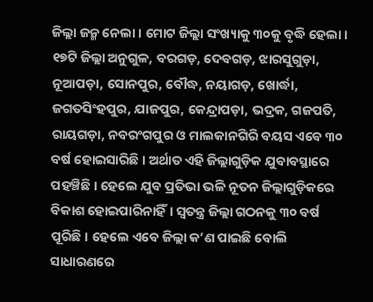ଜିଲ୍ଲା ଜନ୍ମ ନେଲା। ମୋଟ ଜିଲ୍ଲା ସଂଖ୍ୟାକୁ ୩୦କୁ ବୃଦ୍ଧି ହେଲା। ୧୭ଟି ଜିଲ୍ଲା ଅନୁଗୁଳ, ବରଗଡ଼, ଦେବଗଡ଼, ଝାରସୁଗୁଡ଼ା, ନୂଆପଡ଼ା, ସୋନପୁର, ବୌଦ୍ଧ, ନୟାଗଡ଼, ଖୋର୍ଦ୍ଧା, ଜଗତସିଂହପୁର, ଯାଜପୁର, କେନ୍ଦ୍ରାପଡ଼ା, ଭଦ୍ରକ, ଗଜପତି, ରାୟଗଡ଼ା, ନବରଂଗପୁର ଓ ମାଲକାନଗିରି ବୟସ ଏବେ ୩୦ ବର୍ଷ ହୋଇସାରିଛି। ଅର୍ଥାତ ଏହି ଜିଲ୍ଲାଗୁଡ଼ିକ ଯୁବାବସ୍ଥାରେ ପହଞ୍ଚିଛି। ହେଲେ ଯୁବ ପ୍ରତିଭା ଭଳି ନୂତନ ଜିଲ୍ଲାଗୁଡ଼ିକରେ ବିକାଶ ହୋଇପାରିନାହିଁ। ସ୍ବତନ୍ତ୍ର ଜିଲ୍ଲା ଗଠନକୁ ୩୦ ବର୍ଷ ପୂରିଛି। ହେଲେ ଏବେ ଜିଲ୍ଲା କ’ଣ ପାଇଛି ବୋଲି ସାଧାରଣରେ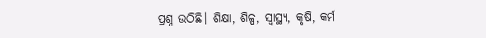ପ୍ରଶ୍ନ ଉଠିଛି। ଶିକ୍ଷା, ଶିଳ୍ପ, ସ୍ବାସ୍ଥ୍ୟ, କୃଷି, କର୍ମ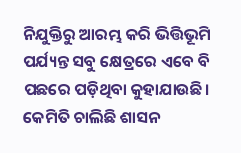ନିଯୁକ୍ତିରୁ ଆରମ୍ଭ କରି ଭିତ୍ତିଭୂମି ପର୍ଯ୍ୟନ୍ତ ସବୁ କ୍ଷେତ୍ରରେ ଏବେ ବି ପଛରେ ପଡ଼ିଥିବା କୁହାଯାଉଛି।
କେମିତି ଚାଲିଛି ଶାସନ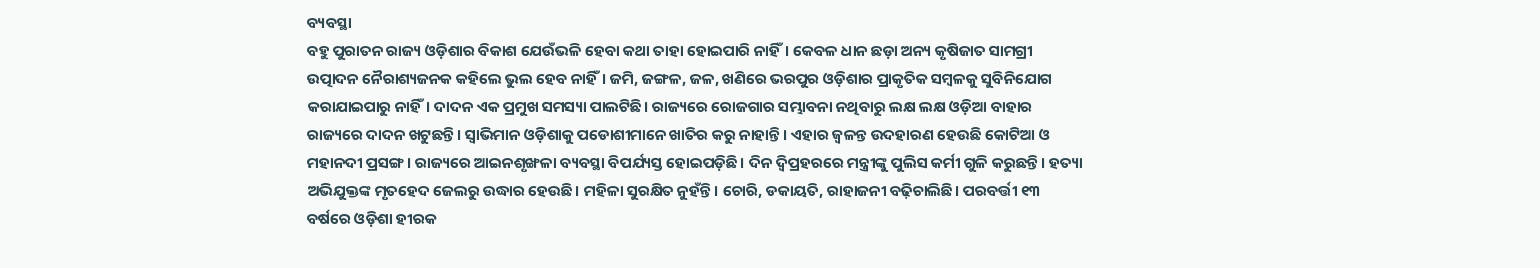ବ୍ୟବସ୍ଥା
ବହୁ ପୁରାତନ ରାଜ୍ୟ ଓଡ଼ିଶାର ବିକାଶ ଯେଉଁଭଳି ହେବା କଥା ତାହା ହୋଇପାରି ନାହିଁ। କେବଳ ଧାନ ଛଡ଼ା ଅନ୍ୟ କୃଷିଜାତ ସାମଗ୍ରୀ ଉତ୍ପାଦନ ନୈରାଶ୍ୟଜନକ କହିଲେ ଭୁଲ ହେବ ନାହିଁ। ଜମି, ଜଙ୍ଗଳ, ଜଳ, ଖଣିରେ ଭରପୁର ଓଡ଼ିଶାର ପ୍ରାକୃତିକ ସମ୍ବଳକୁ ସୁବିନିଯୋଗ କରାଯାଇପାରୁ ନାହିଁ। ଦାଦନ ଏକ ପ୍ରମୁଖ ସମସ୍ୟା ପାଲଟିଛି। ରାଜ୍ୟରେ ରୋଜଗାର ସମ୍ଭାବନା ନଥିବାରୁ ଲକ୍ଷ ଲକ୍ଷ ଓଡ଼ିଆ ବାହାର ରାଜ୍ୟରେ ଦାଦନ ଖଟୁଛନ୍ତି। ସ୍ବାଭିମାନ ଓଡ଼ିଶାକୁ ପଡୋଶୀମାନେ ଖାତିର କରୁ ନାହାନ୍ତି। ଏହାର ଜ୍ବଳନ୍ତ ଉଦହାରଣ ହେଉଛି କୋଟିଆ ଓ ମହାନଦୀ ପ୍ରସଙ୍ଗ। ରାଜ୍ୟରେ ଆଇନଶୃଙ୍ଖଳା ବ୍ୟବସ୍ଥା ବିପର୍ଯ୍ୟସ୍ତ ହୋଇପଡ଼ିଛି। ଦିନ ଦ୍ବିପ୍ରହରରେ ମନ୍ତ୍ରୀଙ୍କୁ ପୁଲିସ କର୍ମୀ ଗୁଳି କରୁଛନ୍ତି। ହତ୍ୟା ଅଭିଯୁକ୍ତଙ୍କ ମୃତହେଦ ଜେଲରୁ ଉଦ୍ଧାର ହେଉଛି। ମହିଳା ସୁରକ୍ଷିତ ନୁହଁନ୍ତି। ଚୋରି, ଡକାୟତି, ରାହାଜନୀ ବଢ଼ିଚାଲିଛି। ପରବର୍ତ୍ତୀ ୧୩ ବର୍ଷରେ ଓଡ଼ିଶା ହୀରକ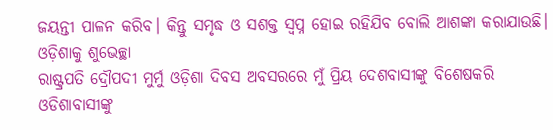ଜୟନ୍ତୀ ପାଳନ କରିବ। କିନ୍ତୁ ସମୃଦ୍ଧ ଓ ସଶକ୍ତ ସ୍ବପ୍ନ ହୋଇ ରହିଯିବ ବୋଲି ଆଶଙ୍କା କରାଯାଉଛି।
ଓଡ଼ିଶାକୁ ଶୁଭେଚ୍ଛା
ରାଷ୍ଟ୍ରପତି ଦ୍ରୌପଦୀ ମୁର୍ମୁ ଓଡ଼ିଶା ଦିବସ ଅବସରରେ ମୁଁ ପ୍ରିୟ ଦେଶବାସୀଙ୍କୁ ବିଶେଷକରି ଓଡିଶାବାସୀଙ୍କୁ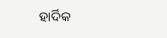ହାର୍ଦିକ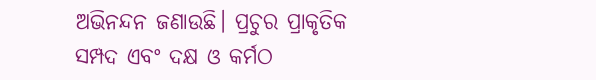ଅଭିନନ୍ଦନ ଜଣାଉଛି। ପ୍ରଚୁର ପ୍ରାକୃତିକ ସମ୍ପଦ ଏବଂ ଦକ୍ଷ ଓ କର୍ମଠ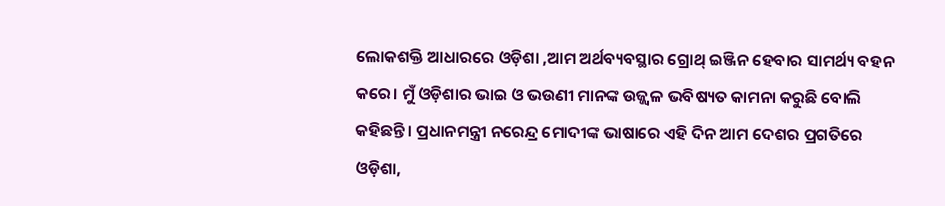ଲୋକଶକ୍ତି ଆଧାରରେ ଓଡ଼ିଶା ,ଆମ ଅର୍ଥବ୍ୟବସ୍ଥାର ଗ୍ରୋଥ୍ ଇଞ୍ଜିନ ହେବାର ସାମର୍ଥ୍ୟ ବହନ କରେ। ମୁଁ ଓଡ଼ିଶାର ଭାଇ ଓ ଭଉଣୀ ମାନଙ୍କ ଉଜ୍ଜ୍ବଳ ଭବିଷ୍ୟତ କାମନା କରୁଛି ବୋଲି କହିଛନ୍ତି। ପ୍ରଧାନମନ୍ତ୍ରୀ ନରେନ୍ଦ୍ର ମୋଦୀଙ୍କ ଭାଷାରେ ଏହି ଦିନ ଆମ ଦେଶର ପ୍ରଗତିରେ ଓଡ଼ିଶା,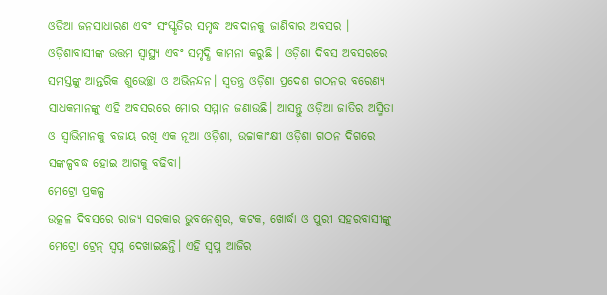ଓଡିଆ ଜନସାଧାରଣ ଏବଂ ସଂସ୍କୃତିର ସମୃଦ୍ଧ ଅବଦାନକୁ ଜାଣିବାର ଅବସର । ଓଡ଼ିଶାବାସୀଙ୍କ ଉତ୍ତମ ସ୍ୱାସ୍ଥ୍ୟ ଏବଂ ସମୃଦ୍ଧି କାମନା କରୁଛି । ଓଡ଼ିଶା ଦିବସ ଅବସରରେ ସମସ୍ତଙ୍କୁ ଆନ୍ତରିକ ଶୁଭେଚ୍ଛା ଓ ଅଭିନନ୍ଦନ। ସ୍ୱତନ୍ତ୍ର ଓଡ଼ିଶା ପ୍ରଦେଶ ଗଠନର ବରେଣ୍ୟ ସାଧକମାନଙ୍କୁ ଏହି ଅବସରରେ ମୋର ସମ୍ମାନ ଜଣାଉଛି। ଆସନ୍ତୁ ଓଡ଼ିଆ ଜାତିର ଅସ୍ମିତା ଓ ସ୍ଵାଭିମାନକୁ ବଜାୟ ରଖି ଏକ ନୂଆ ଓଡ଼ିଶା, ଉଚ୍ଚାକାଂକ୍ଷୀ ଓଡ଼ିଶା ଗଠନ ଦିଗରେ ସଙ୍କଳ୍ପବଦ୍ଧ ହୋଇ ଆଗକୁ ବଢିବା।
ମେଟ୍ରୋ ପ୍ରକଳ୍ପ
ଉତ୍କଳ ଦିବସରେ ରାଜ୍ୟ ସରକାର ଭୁବନେଶ୍ବର, କଟକ, ଖୋର୍ଦ୍ଧା ଓ ପୁରୀ ସହରବାସୀଙ୍କୁ ମେଟ୍ରୋ ଟ୍ରେନ୍ ସ୍ବପ୍ନ ଦେଖାଇଛନ୍ତି। ଏହି ସ୍ବପ୍ନ ଆଜିର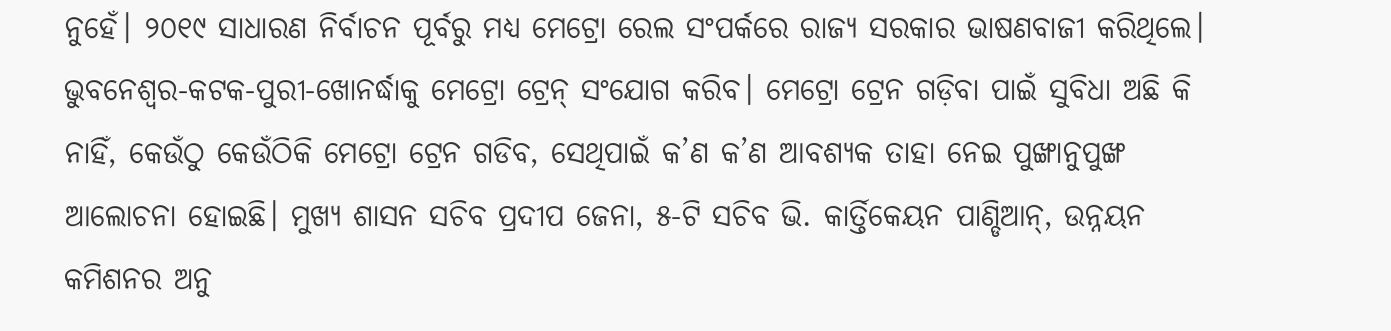ନୁହେଁ। ୨୦୧୯ ସାଧାରଣ ନିର୍ବାଚନ ପୂର୍ବରୁ ମଧ୍ୟ ମେଟ୍ରୋ ରେଲ ସଂପର୍କରେ ରାଜ୍ୟ ସରକାର ଭାଷଣବାଜୀ କରିଥିଲେ। ଭୁବନେଶ୍ବର-କଟକ-ପୁରୀ-ଖୋନର୍ଦ୍ଧାକୁ ମେଟ୍ରୋ ଟ୍ରେନ୍ ସଂଯୋଗ କରିବ। ମେଟ୍ରୋ ଟ୍ରେନ ଗଡ଼ିବା ପାଇଁ ସୁବିଧା ଅଛି କି ନାହିଁ, କେଉଁଠୁ କେଉଁଠିକି ମେଟ୍ରୋ ଟ୍ରେନ ଗଡିବ, ସେଥିପାଇଁ କ’ଣ କ’ଣ ଆବଶ୍ୟକ ତାହା ନେଇ ପୁଙ୍ଖାନୁପୁଙ୍ଖ ଆଲୋଚନା ହୋଇଛି। ମୁଖ୍ୟ ଶାସନ ସଚିବ ପ୍ରଦୀପ ଜେନା, ୫-ଟି ସଚିବ ଭି. କାର୍ତ୍ତିକେୟନ ପାଣ୍ଡିଆନ୍, ଉନ୍ନୟନ କମିଶନର ଅନୁ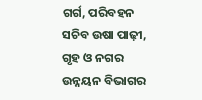ଗର୍ଗ, ପରିବହନ ସଚିବ ଉଷା ପାଢ଼ୀ, ଗୃହ ଓ ନଗର ଉନ୍ନୟନ ବିଭାଗର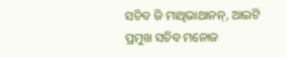ସଚିବ ଜି ମାଥିଭାଥାନନ୍, ଆଇଟି ପ୍ରମୁଖ ସଚିବ ମନୋଜ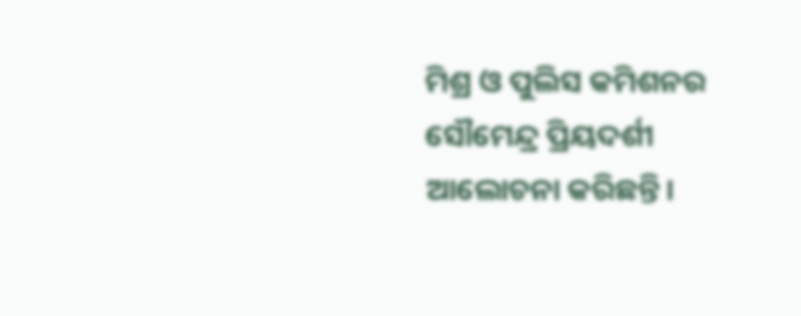ମିଶ୍ର ଓ ପୁଲିସ କମିଶନର ସୌମେନ୍ଦ୍ର ପ୍ରିୟଦର୍ଶୀ ଆଲୋଚନା କରିଛନ୍ତି।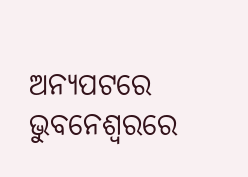ଅନ୍ୟପଟରେ ଭୁବନେଶ୍ବରରେ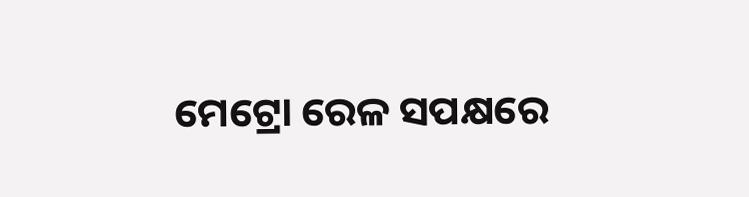ମେଟ୍ରୋ ରେଳ ସପକ୍ଷରେ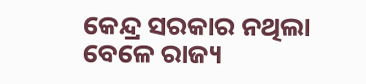କେନ୍ଦ୍ର ସରକାର ନଥିଲା ବେଳେ ରାଜ୍ୟ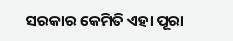ସରକାର କେମିତି ଏହା ପୂରା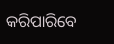କରିପାରିବେ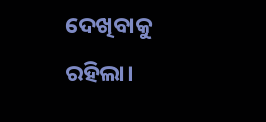ଦେଖିବାକୁ ରହିଲା।